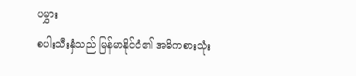ပမွှား
စပါးသီးနှံသည် မြန်မာနိုင်ငံ၏ အဓိကစားသုံး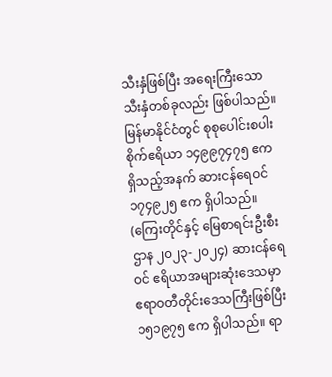သီးနှံဖြစ်ပြီး အရေးကြီးသော သီးနှံတစ်ခုလည်း ဖြစ်ပါသည်။ မြန်မာနိုင်ငံတွင် စုစုပေါင်းစပါး စိုက်ဧရိယာ ၁၄၉၉၇၄၇၅ ဧကရှိသည့်အနက် ဆားငန်ရေဝင် ၁၇၄၉၂၅ ဧက ရှိပါသည်။ (ကြေးတိုင်နှင့် မြေစာရင်းဦးစီးဌာန ၂၀၂၃-၂၀၂၄) ဆားငန်ရေဝင် ဧရိယာအများဆုံးဒေသမှာ ဧရာဝတီတိုင်းဒေသကြီးဖြစ်ပြီး ၁၅၁၉၇၅ ဧက ရှိပါသည်။ ရာ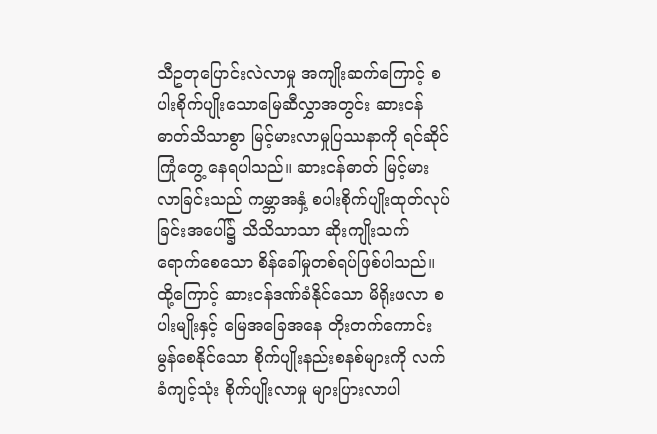သီဥတုပြောင်းလဲလာမှု အကျိုးဆက်ကြောင့် စပါးစိုက်ပျိုးသောမြေဆီလွှာအတွင်း ဆားငန်ဓာတ်သိသာစွာ မြင့်မားလာမှုပြဿနာကို ရင်ဆိုင်ကြုံတွေ့ နေရပါသည်။ ဆားငန်ဓာတ် မြင့်မားလာခြင်းသည် ကမ္ဘာအနှံ့ စပါးစိုက်ပျိုးထုတ်လုပ်ခြင်းအပေါ်၌ သိသိသာသာ ဆိုးကျိုးသက်ရောက်စေသော စိန်ခေါ်မှုတစ်ရပ်ဖြစ်ပါသည်။ ထို့ကြောင့် ဆားငန်ဒဏ်ခံနိုင်သော မိရိုးဖလာ စပါးမျိုးနှင့် မြေအခြေအနေ တိုးတက်ကောင်းမွန်စေနိုင်သော စိုက်ပျိုးနည်းစနစ်များကို လက်ခံကျင့်သုံး စိုက်ပျိုးလာမှု များပြားလာပါ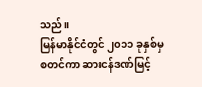သည်။
မြန်မာနိုင်ငံတွင် ၂၀၁၁ ခုနှစ်မှစတင်ကာ ဆားငန်ဒဏ်မြင့်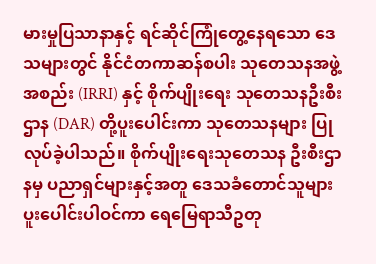မားမှုပြသာနာနှင့် ရင်ဆိုင်ကြုံတွေ့နေရသော ဒေသများတွင် နိုင်ငံတကာဆန်စပါး သုတေသနအဖွဲ့အစည်း (IRRI) နှင့် စိုက်ပျိုးရေး သုတေသနဦးစီးဌာန (DAR) တို့ပူးပေါင်းကာ သုတေသနများ ပြုလုပ်ခဲ့ပါသည်။ စိုက်ပျိုးရေးသုတေသန ဦးစီးဌာနမှ ပညာရှင်များနှင့်အတူ ဒေသခံတောင်သူများ ပူးပေါင်းပါဝင်ကာ ရေမြေရာသီဥတု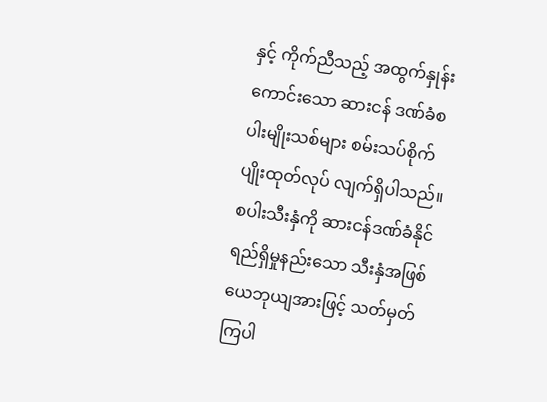နှင့် ကိုက်ညီသည့် အထွက်နှုန်းကောင်းသော ဆားငန် ဒဏ်ခံစပါးမျိုးသစ်များ စမ်းသပ်စိုက်ပျိုးထုတ်လုပ် လျက်ရှိပါသည်။
စပါးသီးနှံကို ဆားငန်ဒဏ်ခံနိုင်ရည်ရှိမှုနည်းသော သီးနှံအဖြစ် ယေဘုယျအားဖြင့် သတ်မှတ်ကြပါ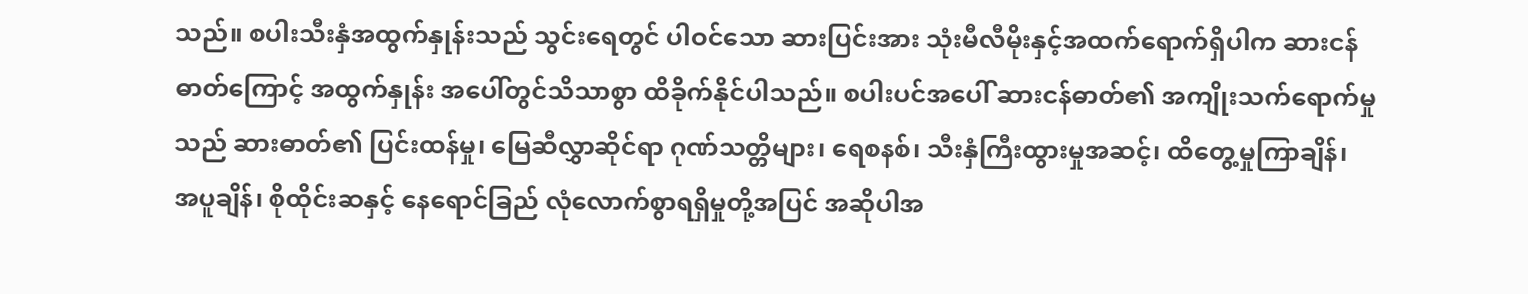သည်။ စပါးသီးနှံအထွက်နှုန်းသည် သွင်းရေတွင် ပါဝင်သော ဆားပြင်းအား သုံးမီလီမိုးနှင့်အထက်ရောက်ရှိပါက ဆားငန်ဓာတ်ကြောင့် အထွက်နှုန်း အပေါ်တွင်သိသာစွာ ထိခိုက်နိုင်ပါသည်။ စပါးပင်အပေါ် ဆားငန်ဓာတ်၏ အကျိုးသက်ရောက်မှုသည် ဆားဓာတ်၏ ပြင်းထန်မှု၊ မြေဆီလွှာဆိုင်ရာ ဂုဏ်သတ္တိများ၊ ရေစနစ်၊ သီးနှံကြီးထွားမှုအဆင့်၊ ထိတွေ့မှုကြာချိန်၊ အပူချိန်၊ စိုထိုင်းဆနှင့် နေရောင်ခြည် လုံလောက်စွာရရှိမှုတို့အပြင် အဆိုပါအ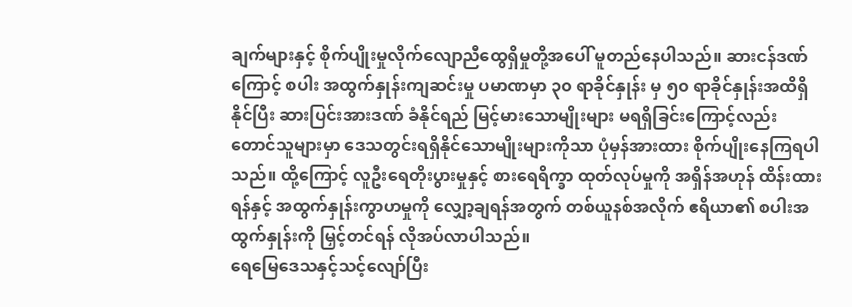ချက်များနှင့် စိုက်ပျိုးမှုလိုက်လျောညီထွေရှိမှုတို့အပေါ် မူတည်နေပါသည်။ ဆားငန်ဒဏ်ကြောင့် စပါး အထွက်နှုန်းကျဆင်းမှု ပမာဏမှာ ၃၀ ရာခိုင်နှုန်း မှ ၅၀ ရာခိုင်နှုန်းအထိရှိနိုင်ပြီး ဆားပြင်းအားဒဏ် ခံနိုင်ရည် မြင့်မားသောမျိုးများ မရရှိခြင်းကြောင့်လည်း တောင်သူများမှာ ဒေသတွင်းရရှိနိုင်သောမျိုးများကိုသာ ပုံမှန်အားထား စိုက်ပျိုးနေကြရပါသည်။ ထို့ကြောင့် လူဦးရေတိုးပွားမှုနှင့် စားရေရိက္ခာ ထုတ်လုပ်မှုကို အရှိန်အဟုန် ထိန်းထားရန်နှင့် အထွက်နှုန်းကွာဟမှုကို လျှော့ချရန်အတွက် တစ်ယူနစ်အလိုက် ဧရိယာ၏ စပါးအထွက်နှုန်းကို မြှင့်တင်ရန် လိုအပ်လာပါသည်။
ရေမြေဒေသနှင့်သင့်လျော်ပြီး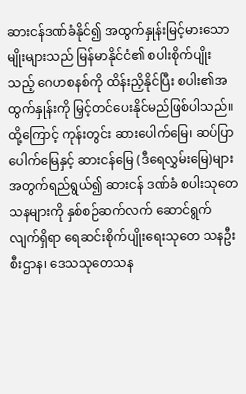ဆားငန်ဒဏ်ခံနိုင်၍ အထွက်နှုန်းမြင့်မားသော မျိုးများသည် မြန်မာနိုင်ငံ၏ စပါးစိုက်ပျိုးသည့် ဂေဟစနစ်ကို ထိန်းညှိနိုင်ပြီး စပါး၏အထွက်နှုန်းကို မြှင့်တင်ပေးနိုင်မည်ဖြစ်ပါသည်။ ထို့ကြောင့် ကုန်းတွင်း ဆားပေါက်မြေ၊ ဆပ်ပြာပေါက်မြေနှင့် ဆားငန်မြေ (ဒီရေလွှမ်းမြေ)များအတွက်ရည်ရွယ်၍ ဆားငန် ဒဏ်ခံ စပါးသုတေသနများကို နှစ်စဉ်ဆက်လက် ဆောင်ရွက်လျက်ရှိရာ ရေဆင်းစိုက်ပျိုးရေးသုတေ သနဦးစီးဌာန၊ ဒေသသုတေသန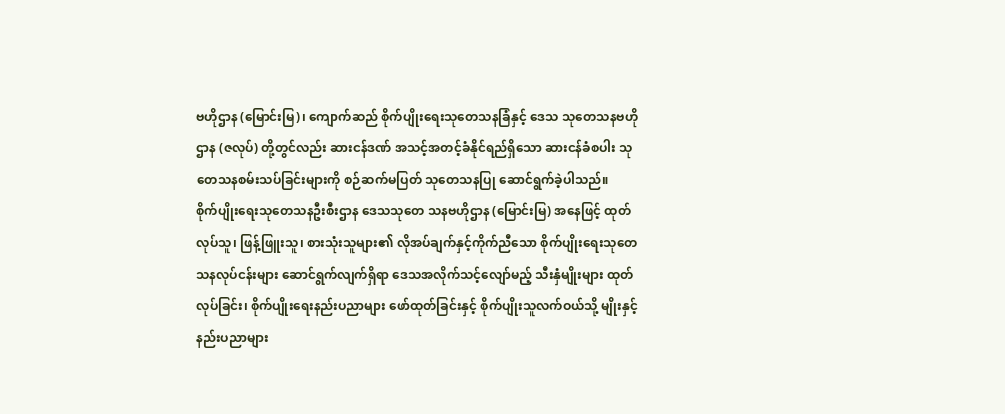ဗဟိုဌာန (မြောင်းမြ)၊ ကျောက်ဆည် စိုက်ပျိုးရေးသုတေသနခြံနှင့် ဒေသ သုတေသနဗဟိုဌာန (ဇလုပ်) တို့တွင်လည်း ဆားငန်ဒဏ် အသင့်အတင့်ခံနိုင်ရည်ရှိသော ဆားငန်ခံစပါး သုတေသနစမ်းသပ်ခြင်းများကို စဉ်ဆက်မပြတ် သုတေသနပြု ဆောင်ရွက်ခဲ့ပါသည်။
စိုက်ပျိုးရေးသုတေသနဦးစီးဌာန ဒေသသုတေ သနဗဟိုဌာန (မြောင်းမြ) အနေဖြင့် ထုတ်လုပ်သူ၊ ဖြန့်ဖြူးသူ၊ စားသုံးသူများ၏ လိုအပ်ချက်နှင့်ကိုက်ညီသော စိုက်ပျိုးရေးသုတေသနလုပ်ငန်းများ ဆောင်ရွက်လျက်ရှိရာ ဒေသအလိုက်သင့်လျော်မည့် သီးနှံမျိုးများ ထုတ်လုပ်ခြင်း၊ စိုက်ပျိုးရေးနည်းပညာများ ဖော်ထုတ်ခြင်းနှင့် စိုက်ပျိုးသူလက်ဝယ်သို့ မျိုးနှင့် နည်းပညာများ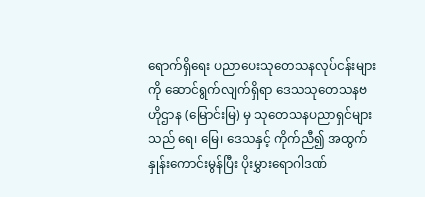ရောက်ရှိရေး ပညာပေးသုတေသနလုပ်ငန်းများကို ဆောင်ရွက်လျက်ရှိရာ ဒေသသုတေသနဗဟိုဌာန (မြောင်းမြ) မှ သုတေသနပညာရှင်များသည် ရေ၊ မြေ၊ ဒေသနှင့် ကိုက်ညီ၍ အထွက်နှုန်းကောင်းမွန်ပြီး ပိုးမွှားရောဂါဒဏ်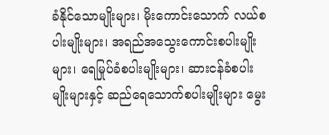ခံနိုင်သောမျိုးများ၊ မိုးကောင်းသောက် လယ်စပါးမျိုးများ၊ အရည်အသွေးကောင်းစပါးမျိုးများ၊ ရေမြုပ်ခံစပါးမျိုးများ၊ ဆားငန်ခံစပါးမျိုးများနှင့် ဆည်ရေသောက်စပါးမျိုးများ မွေး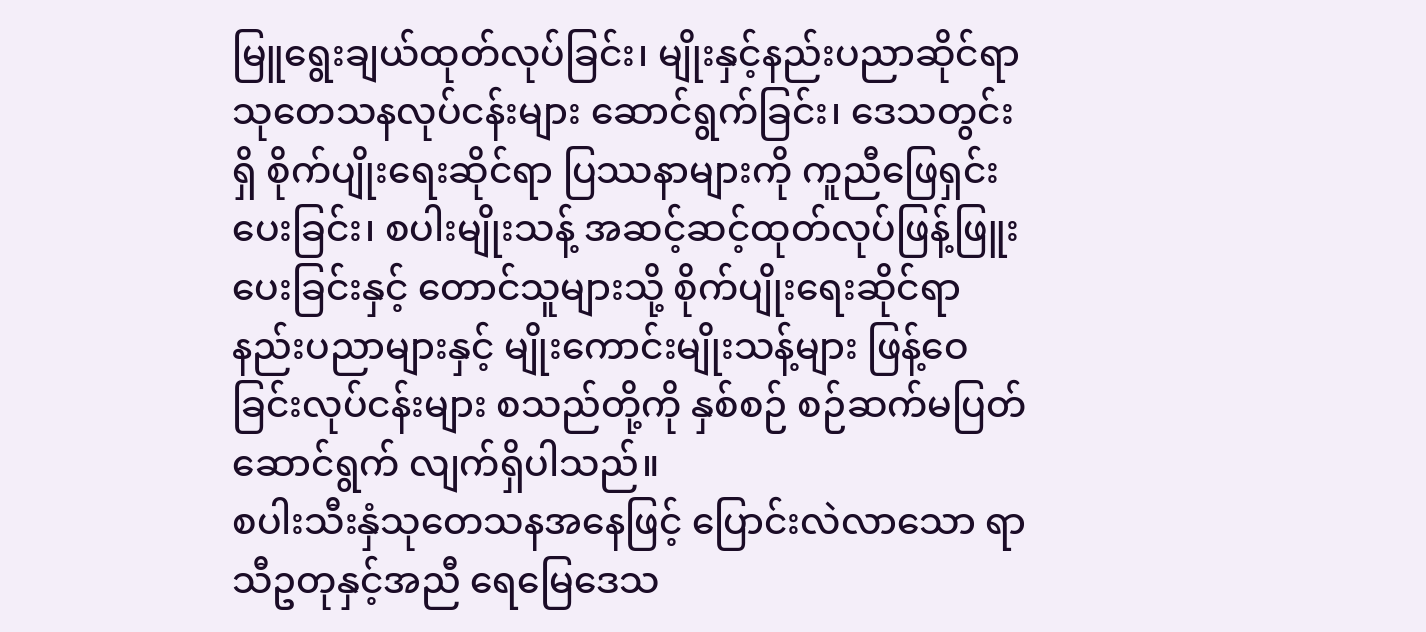မြူရွေးချယ်ထုတ်လုပ်ခြင်း၊ မျိုးနှင့်နည်းပညာဆိုင်ရာ သုတေသနလုပ်ငန်းများ ဆောင်ရွက်ခြင်း၊ ဒေသတွင်းရှိ စိုက်ပျိုးရေးဆိုင်ရာ ပြဿနာများကို ကူညီဖြေရှင်းပေးခြင်း၊ စပါးမျိုးသန့် အဆင့်ဆင့်ထုတ်လုပ်ဖြန့်ဖြူးပေးခြင်းနှင့် တောင်သူများသို့ စိုက်ပျိုးရေးဆိုင်ရာ နည်းပညာများနှင့် မျိုးကောင်းမျိုးသန့်များ ဖြန့်ဝေခြင်းလုပ်ငန်းများ စသည်တို့ကို နှစ်စဉ် စဉ်ဆက်မပြတ် ဆောင်ရွက် လျက်ရှိပါသည်။
စပါးသီးနှံသုတေသနအနေဖြင့် ပြောင်းလဲလာသော ရာသီဥတုနှင့်အညီ ရေမြေဒေသ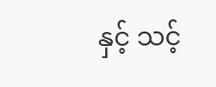နှင့် သင့်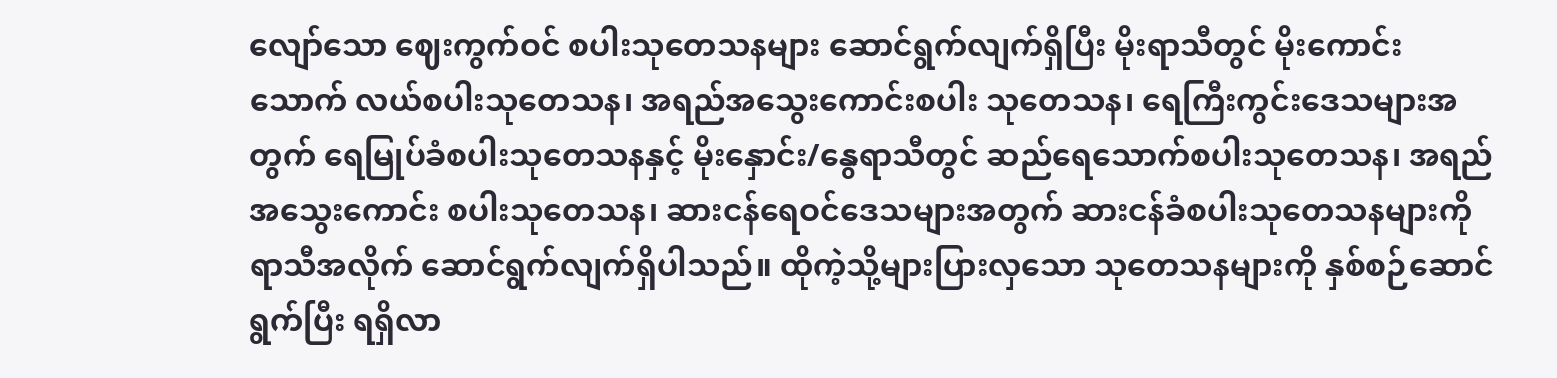လျော်သော ဈေးကွက်ဝင် စပါးသုတေသနများ ဆောင်ရွက်လျက်ရှိပြီး မိုးရာသီတွင် မိုးကောင်းသောက် လယ်စပါးသုတေသန၊ အရည်အသွေးကောင်းစပါး သုတေသန၊ ရေကြီးကွင်းဒေသများအတွက် ရေမြုပ်ခံစပါးသုတေသနနှင့် မိုးနှောင်း/နွေရာသီတွင် ဆည်ရေသောက်စပါးသုတေသန၊ အရည်အသွေးကောင်း စပါးသုတေသန၊ ဆားငန်ရေဝင်ဒေသများအတွက် ဆားငန်ခံစပါးသုတေသနများကို ရာသီအလိုက် ဆောင်ရွက်လျက်ရှိပါသည်။ ထိုကဲ့သို့များပြားလှသော သုတေသနများကို နှစ်စဉ်ဆောင်ရွက်ပြီး ရရှိလာ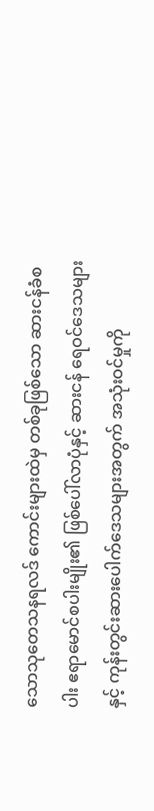သောသုတေသနရလဒ် ကောင်းများထဲမှ တစ်ခုဖြစ်သော ဆားငန်ခံစပါး ဧရာမောင်စပါးမျိုး၏ ဖြစ်ပေါ်လာပုံနှင့် ဆားငန် ရေဝင်ဒေသများနှင့် ကုန်းတွင်းဆားပေါက်ဒေသများအတွက် အသုံးဝင်မှုကို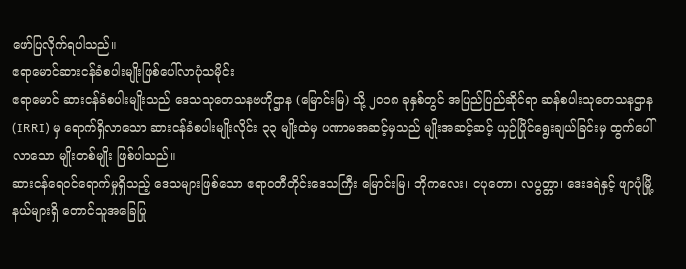ဖော်ပြလိုက်ရပါသည်။
ဧရာမောင်ဆားငန်ခံစပါးမျိုးဖြစ်ပေါ်လာပုံသမိုင်း
ဧရာမောင် ဆားငန်ခံစပါးမျိုးသည် ဒေသသုတေသနဗဟိုဌာန (မြောင်းမြ) သို့ ၂၀၁၈ ခုနှစ်တွင် အပြည်ပြည်ဆိုင်ရာ ဆန်စပါးသုတေသနဌာန (IRRI) မှ ရောက်ရှိလာသော ဆားငန်ခံစပါးမျိုးလိုင်း ၃၃ မျိုးထဲမှ ပဏာမအဆင့်မှသည် မျိုးအဆင့်ဆင့် ယှဉ်ပြိုင်ရွေးချယ်ခြင်းမှ ထွက်ပေါ်လာသော မျိုးတစ်မျိုး ဖြစ်ပါသည်။
ဆားငန်ရေဝင်ရောက်မှုရှိသည့် ဒေသများဖြစ်သော ဧရာဝတီတိုင်းဒေသကြီး မြောင်းမြ၊ ဘိုကလေး၊ ငပုတော၊ လပွတ္တာ၊ ဒေးဒရဲနှင့် ဖျာပုံမြို့နယ်များရှိ တောင်သူအခြေပြု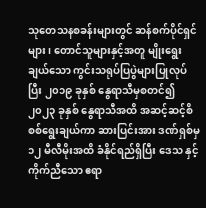သုတေသနစခန်းများတွင် ဆန်စက်ပိုင်ရှင်များ၊ တောင်သူများနှင့်အတူ မျိုးရွေးချယ်သော ကွင်းသရုပ်ပြပွဲများပြုလုပ်ပြီး ၂၀၁၉ ခုနှစ် နွေရာသီမှစတင်၍ ၂၀၂၃ ခုနှစ် နွေရာသီအထိ အဆင့်ဆင့်စိစစ်ရွေးချယ်ကာ ဆားပြင်းအား ဒဏ်ရှစ်မှ ၁၂ မီလီမိုးအထိ ခံနိုင်ရည်ရှိပြီး ဒေသ နှင့်ကိုက်ညီသော ဧရာ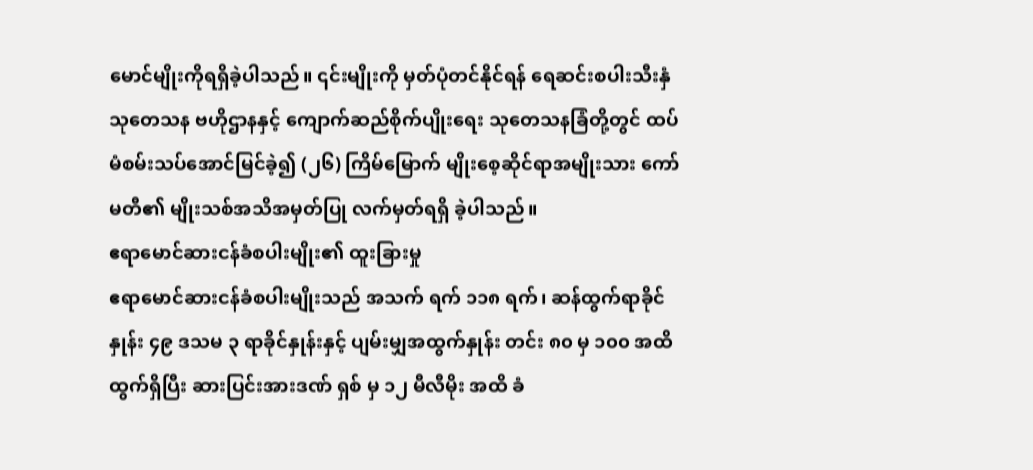မောင်မျိုးကိုရရှိခဲ့ပါသည်။ ၎င်းမျိုးကို မှတ်ပုံတင်နိုင်ရန် ရေဆင်းစပါးသီးနှံ သုတေသန ဗဟိုဌာနနှင့် ကျောက်ဆည်စိုက်ပျိုးရေး သုတေသနခြံတို့တွင် ထပ်မံစမ်းသပ်အောင်မြင်ခဲ့၍ (၂၆) ကြိမ်မြောက် မျိုးစေ့ဆိုင်ရာအမျိုးသား ကော်မတီ၏ မျိုးသစ်အသိအမှတ်ပြု လက်မှတ်ရရှိ ခဲ့ပါသည်။
ဧရာမောင်ဆားငန်ခံစပါးမျိုး၏ ထူးခြားမှု
ဧရာမောင်ဆားငန်ခံစပါးမျိုးသည် အသက် ရက် ၁၁၈ ရက်၊ ဆန်ထွက်ရာခိုင်နှုန်း ၄၉ ဒသမ ၃ ရာခိုင်နှုန်းနှင့် ပျမ်းမျှအထွက်နှုန်း တင်း ၈၀ မှ ၁၀၀ အထိ ထွက်ရှိပြီး ဆားပြင်းအားဒဏ် ရှစ် မှ ၁၂ မီလီမိုး အထိ ခံ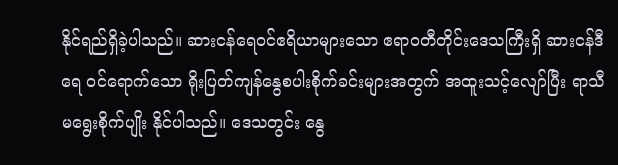နိုင်ရည်ရှိခဲ့ပါသည်။ ဆားငန်ရေဝင်ဧရိယာများသော ဧရာဝတီတိုင်းဒေသကြီးရှိ ဆားငန်ဒီရေ ဝင်ရောက်သော ရိုးပြတ်ကျန်နွေစပါးစိုက်ခင်းများအတွက် အထူးသင့်လျော်ပြီး ရာသီမရွေးစိုက်ပျိုး နိုင်ပါသည်။ ဒေသတွင်း နွေ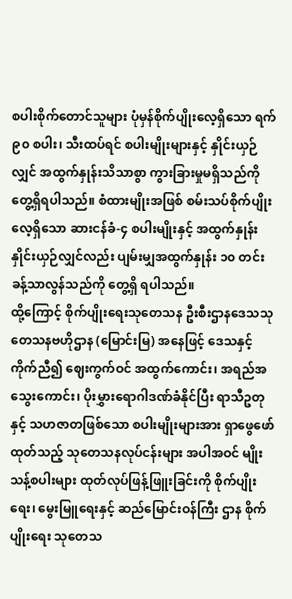စပါးစိုက်တောင်သူများ ပုံမှန်စိုက်ပျိုးလေ့ရှိသော ရက် ၉၀ စပါး၊ သီးထပ်ရင် စပါးမျိုးများနှင့် နှိုင်းယှဉ်လျှင် အထွက်နှုန်းသိသာစွာ ကွားခြားမှုမရှိသည်ကို တွေ့ရှိရပါသည်။ စံထားမျိုးအဖြစ် စမ်းသပ်စိုက်ပျိုးလေ့ရှိသော ဆားငန်ခံ-၄ စပါးမျိုးနှင့် အထွက်နှုန်းနှိုင်းယှဉ်လျှင်လည်း ပျမ်းမျှအထွက်နှုန်း ၁၀ တင်းခန့်သာလွန်သည်ကို တွေ့ရှိ ရပါသည်။
ထို့ကြောင့် စိုက်ပျိုးရေးသုတေသန ဦးစီးဌာနဒေသသုတေသနဗဟိုဌာန (မြောင်းမြ) အနေဖြင့် ဒေသနှင့်ကိုက်ညီ၍ ဈေးကွက်ဝင် အထွက်ကောင်း၊ အရည်အသွေးကောင်း၊ ပိုးမွှားရောဂါဒဏ်ခံနိုင်ပြီး ရာသီဥတုနှင့် သဟဇာတဖြစ်သော စပါးမျိုးများအား ရှာဖွေဖော်ထုတ်သည့် သုတေသနလုပ်ငန်းများ အပါအဝင် မျိုးသန့်စပါးများ ထုတ်လုပ်ဖြန့်ဖြူးခြင်းကို စိုက်ပျိုးရေး၊ မွေးမြူရေးနှင့် ဆည်မြောင်းဝန်ကြီး ဌာန စိုက်ပျိုးရေး သုတေသ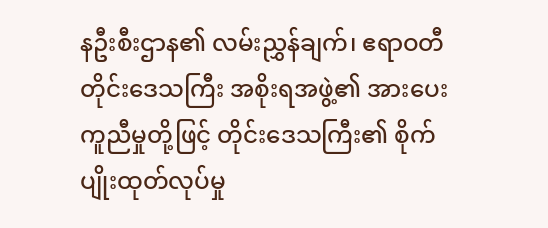နဦးစီးဌာန၏ လမ်းညွှန်ချက်၊ ဧရာဝတီတိုင်းဒေသကြီး အစိုးရအဖွဲ့၏ အားပေးကူညီမှုတို့ဖြင့် တိုင်းဒေသကြီး၏ စိုက်ပျိုးထုတ်လုပ်မှု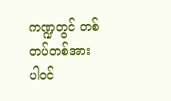ကဏ္ဍတွင် တစ်တပ်တစ်အား ပါဝင်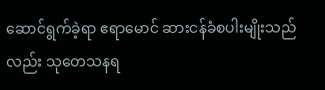ဆောင်ရွက်ခဲ့ရာ ဧရာမောင် ဆားငန်ခံစပါးမျိုးသည်လည်း သုတေသနရ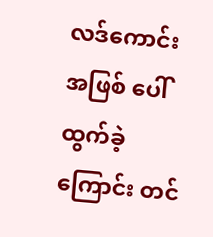လဒ်ကောင်းအဖြစ် ပေါ်ထွက်ခဲ့ကြောင်း တင်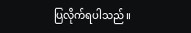ပြလိုက်ရပါသည်။